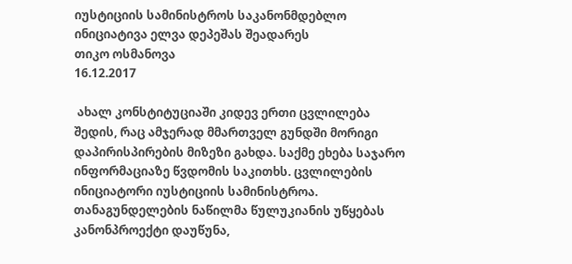იუსტიციის სამინისტროს საკანონმდებლო ინიციატივა ელვა დეპეშას შეადარეს
თიკო ოსმანოვა
16.12.2017

 ახალ კონსტიტუციაში კიდევ ერთი ცვლილება შედის, რაც ამჯერად მმართველ გუნდში მორიგი დაპირისპირების მიზეზი გახდა. საქმე ეხება საჯარო ინფორმაციაზე წვდომის საკითხს. ცვლილების ინიციატორი იუსტიციის სამინისტროა. თანაგუნდელების ნაწილმა წულუკიანის უწყებას კანონპროექტი დაუწუნა,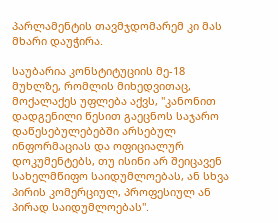პარლამენტის თავმჯდომარემ კი მას მხარი დაუჭირა.

საუბარია კონსტიტუციის მე-18 მუხლზე, რომლის მიხედვითაც, მოქალაქეს უფლება აქვს, "კანონით დადგენილი წესით გაეცნოს საჯარო დაწესებულებებში არსებულ ინფორმაციას და ოფიციალურ დოკუმენტებს, თუ ისინი არ შეიცავენ სახელმწიფო საიდუმლოებას, ან სხვა პირის კომერციულ, პროფესიულ ან პირად საიდუმლოებას".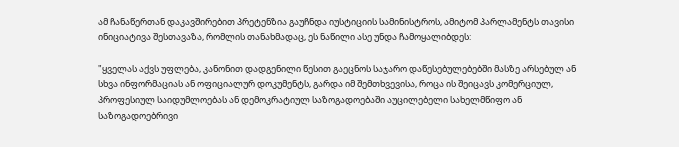ამ ჩანაწერთან დაკავშირებით პრეტენზია გაუჩნდა იუსტიციის სამინისტროს, ამიტომ პარლამენტს თავისი ინიციატივა შესთავაზა, რომლის თანახმადაც, ეს ნაწილი ასე უნდა ჩამოყალიბდეს:

"ყველას აქვს უფლება, კანონით დადგენილი წესით გაეცნოს საჯარო დაწესებულებებში მასზე არსებულ ან სხვა ინფორმაციას ან ოფიციალურ დოკუმენტს, გარდა იმ შემთხვევისა, როცა ის შეიცავს კომერციულ, პროფესიულ საიდუმლოებას ან დემოკრატიულ საზოგადოებაში აუცილებელი სახელმწიფო ან საზოგადოებრივი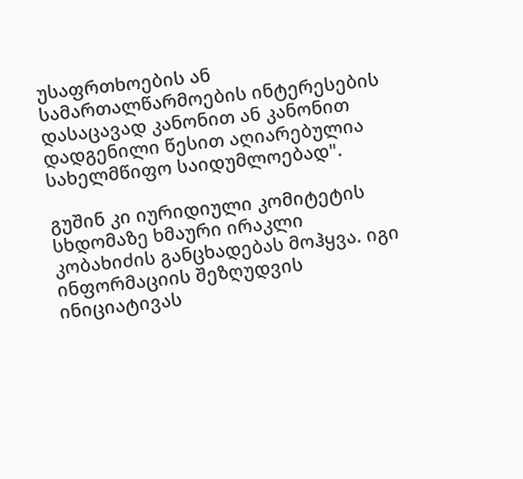უსაფრთხოების ან სამართალწარმოების ინტერესების დასაცავად კანონით ან კანონით დადგენილი წესით აღიარებულია სახელმწიფო საიდუმლოებად".

გუშინ კი იურიდიული კომიტეტის სხდომაზე ხმაური ირაკლი კობახიძის განცხადებას მოჰყვა. იგი ინფორმაციის შეზღუდვის ინიციატივას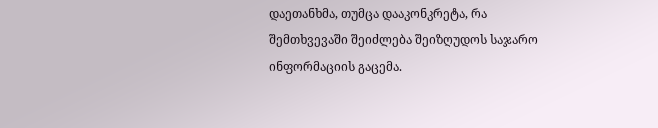დაეთანხმა, თუმცა დააკონკრეტა, რა შემთხვევაში შეიძლება შეიზღუდოს საჯარო ინფორმაციის გაცემა.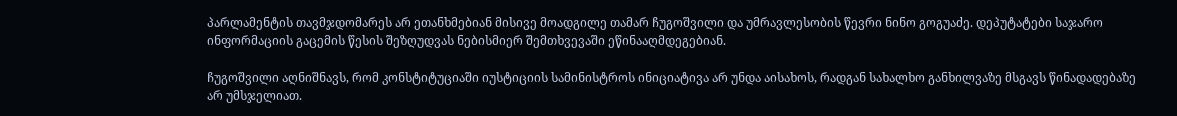პარლამენტის თავმჯდომარეს არ ეთანხმებიან მისივე მოადგილე თამარ ჩუგოშვილი და უმრავლესობის წევრი ნინო გოგუაძე. დეპუტატები საჯარო ინფორმაციის გაცემის წესის შეზღუდვას ნებისმიერ შემთხვევაში ეწინააღმდეგებიან.

ჩუგოშვილი აღნიშნავს, რომ კონსტიტუციაში იუსტიციის სამინისტროს ინიციატივა არ უნდა აისახოს, რადგან სახალხო განხილვაზე მსგავს წინადადებაზე არ უმსჯელიათ.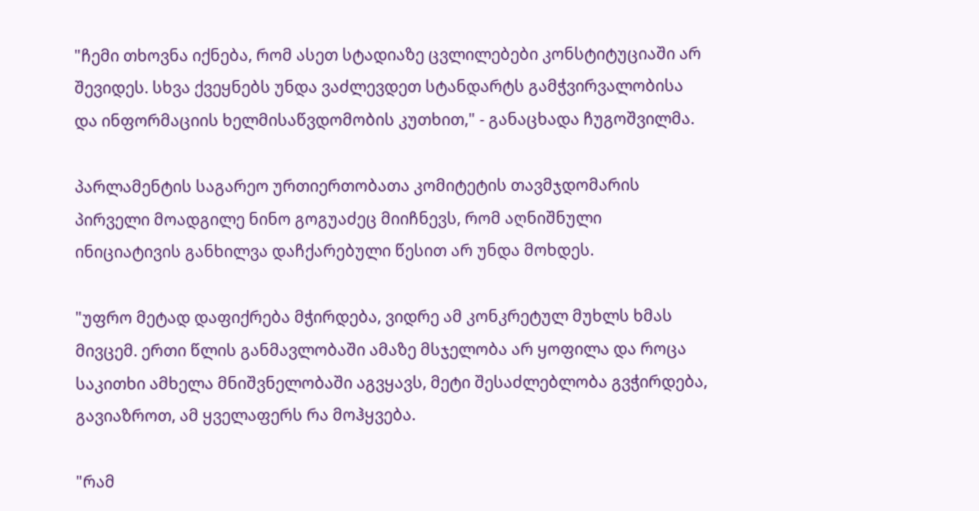"ჩემი თხოვნა იქნება, რომ ასეთ სტადიაზე ცვლილებები კონსტიტუციაში არ შევიდეს. სხვა ქვეყნებს უნდა ვაძლევდეთ სტანდარტს გამჭვირვალობისა და ინფორმაციის ხელმისაწვდომობის კუთხით," - განაცხადა ჩუგოშვილმა.

პარლამენტის საგარეო ურთიერთობათა კომიტეტის თავმჯდომარის პირველი მოადგილე ნინო გოგუაძეც მიიჩნევს, რომ აღნიშნული ინიციატივის განხილვა დაჩქარებული წესით არ უნდა მოხდეს.

"უფრო მეტად დაფიქრება მჭირდება, ვიდრე ამ კონკრეტულ მუხლს ხმას მივცემ. ერთი წლის განმავლობაში ამაზე მსჯელობა არ ყოფილა და როცა საკითხი ამხელა მნიშვნელობაში აგვყავს, მეტი შესაძლებლობა გვჭირდება, გავიაზროთ, ამ ყველაფერს რა მოჰყვება.

"რამ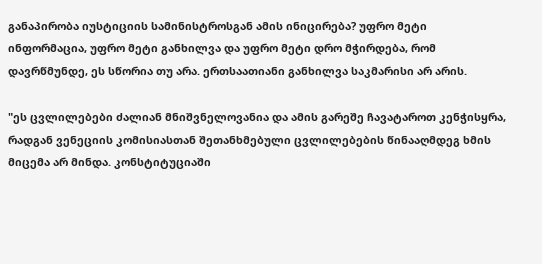განაპირობა იუსტიციის სამინისტროსგან ამის ინიცირება? უფრო მეტი ინფორმაცია, უფრო მეტი განხილვა და უფრო მეტი დრო მჭირდება, რომ დავრწმუნდე, ეს სწორია თუ არა. ერთსაათიანი განხილვა საკმარისი არ არის.

"ეს ცვლილებები ძალიან მნიშვნელოვანია და ამის გარეშე ჩავატაროთ კენჭისყრა, რადგან ვენეციის კომისიასთან შეთანხმებული ცვლილებების წინააღმდეგ ხმის მიცემა არ მინდა. კონსტიტუციაში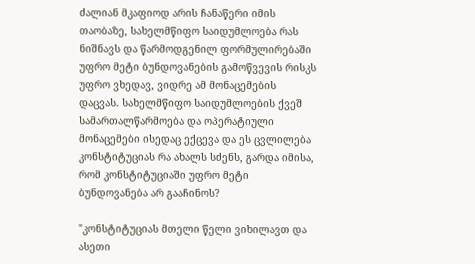ძალიან მკაფიოდ არის ჩანაწერი იმის თაობაზე, სახელმწიფო საიდუმლოება რას ნიშნავს და წარმოდგენილ ფორმულირებაში უფრო მეტი ბუნდოვანების გამოწვევის რისკს უფრო ვხედავ, ვიდრე ამ მონაცემების დაცვას. სახელმწიფო საიდუმლოების ქვეშ სამართალწარმოება და ოპერატიული მონაცემები ისედაც ექცევა და ეს ცვლილება კონსტიტუციას რა ახალს სძენს, გარდა იმისა, რომ კონსტიტუციაში უფრო მეტი ბუნდოვანება არ გააჩინოს?

"კონსტიტუციას მთელი წელი ვიხილავთ და ასეთი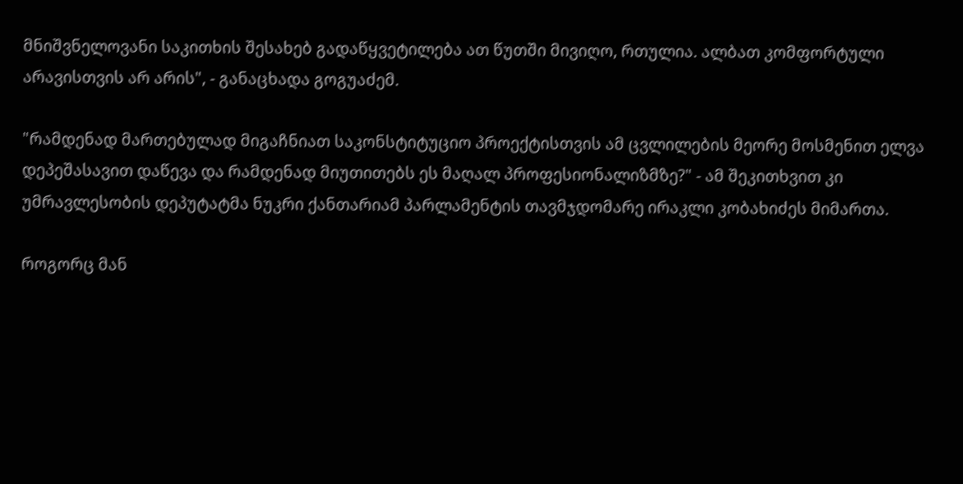მნიშვნელოვანი საკითხის შესახებ გადაწყვეტილება ათ წუთში მივიღო, რთულია. ალბათ კომფორტული არავისთვის არ არის", - განაცხადა გოგუაძემ.

"რამდენად მართებულად მიგაჩნიათ საკონსტიტუციო პროექტისთვის ამ ცვლილების მეორე მოსმენით ელვა დეპეშასავით დაწევა და რამდენად მიუთითებს ეს მაღალ პროფესიონალიზმზე?" - ამ შეკითხვით კი უმრავლესობის დეპუტატმა ნუკრი ქანთარიამ პარლამენტის თავმჯდომარე ირაკლი კობახიძეს მიმართა.

როგორც მან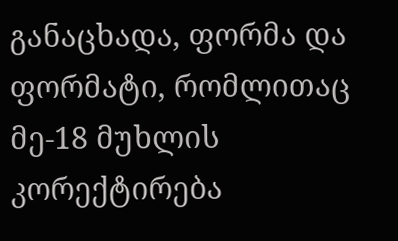განაცხადა, ფორმა და ფორმატი, რომლითაც მე-18 მუხლის კორექტირება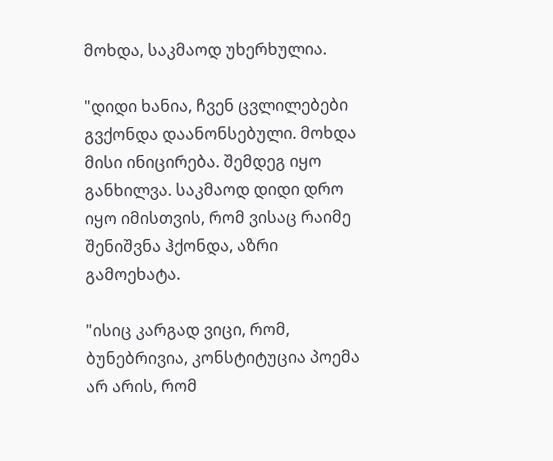მოხდა, საკმაოდ უხერხულია.

"დიდი ხანია, ჩვენ ცვლილებები გვქონდა დაანონსებული. მოხდა მისი ინიცირება. შემდეგ იყო განხილვა. საკმაოდ დიდი დრო იყო იმისთვის, რომ ვისაც რაიმე შენიშვნა ჰქონდა, აზრი გამოეხატა.

"ისიც კარგად ვიცი, რომ, ბუნებრივია, კონსტიტუცია პოემა არ არის, რომ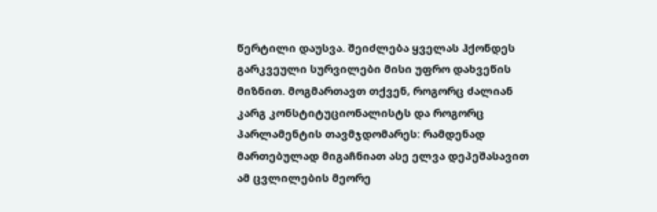წერტილი დაუსვა. შეიძლება ყველას ჰქონდეს გარკვეული სურვილები მისი უფრო დახვეწის მიზნით. მოგმართავთ თქვენ, როგორც ძალიან კარგ კონსტიტუციონალისტს და როგორც პარლამენტის თავმჯდომარეს: რამდენად მართებულად მიგაჩნიათ ასე ელვა დეპეშასავით ამ ცვლილების მეორე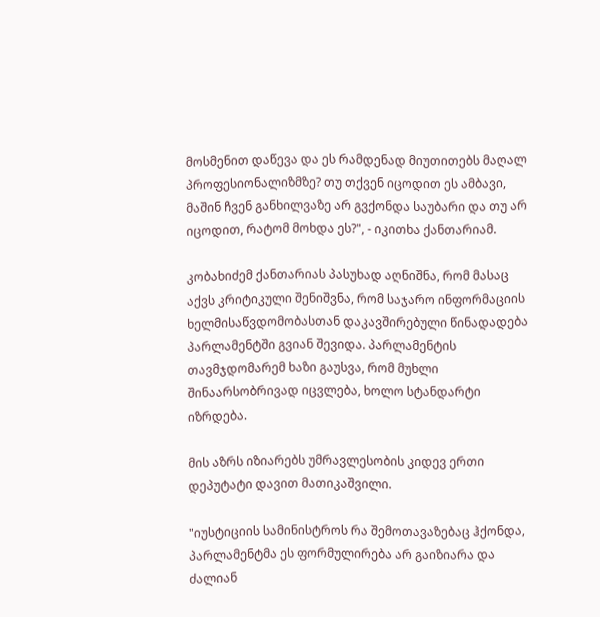მოსმენით დაწევა და ეს რამდენად მიუთითებს მაღალ პროფესიონალიზმზე? თუ თქვენ იცოდით ეს ამბავი, მაშინ ჩვენ განხილვაზე არ გვქონდა საუბარი და თუ არ იცოდით, რატომ მოხდა ეს?", - იკითხა ქანთარიამ.

კობახიძემ ქანთარიას პასუხად აღნიშნა, რომ მასაც აქვს კრიტიკული შენიშვნა, რომ საჯარო ინფორმაციის ხელმისაწვდომობასთან დაკავშირებული წინადადება პარლამენტში გვიან შევიდა. პარლამენტის თავმჯდომარემ ხაზი გაუსვა, რომ მუხლი შინაარსობრივად იცვლება, ხოლო სტანდარტი იზრდება.

მის აზრს იზიარებს უმრავლესობის კიდევ ერთი დეპუტატი დავით მათიკაშვილი.

"იუსტიციის სამინისტროს რა შემოთავაზებაც ჰქონდა, პარლამენტმა ეს ფორმულირება არ გაიზიარა და ძალიან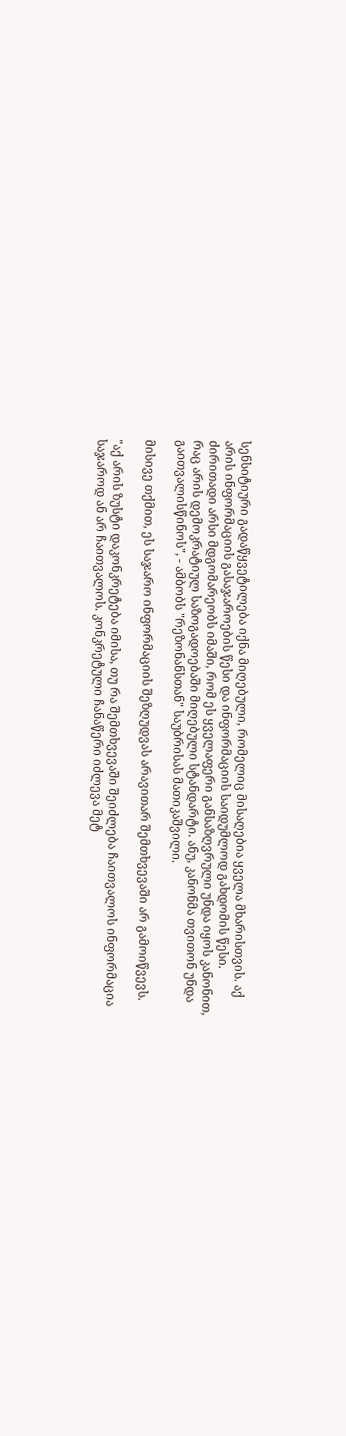სენსიტიური გადაწყვეტილება იქნა მიღებული, რომელიც მისაღებია ყველა მხარისთვის. აქ არის ინფორმაციის გასაჯაროების წესი და ინფორმაციის საიდუმლოდ გახდომის წესი. ძირითადი არსი მდგომარეობს იმაში, რომ ეს ყველაფერი განსაზღვრული უნდა იყოს კანონით, რაც არის დემოკრატიულ საზოგადოებაში მიღებული სტანდარტი. ანუ, კანონმა თვითონ უნდა გაითვალისწინოს", - ამბობს "რეზონანსთან" საუბრისას მათიკაშვილი.

მისივე თქმით, ეს საჯარო ინფორმაციის შეზღუდვას არავითარ შემთხვევაში არ გამოიწვევს.

"აქ არის ზუსტი დაკონკრეტება იმისა, თუ რა შემთხვევაში შეიძლება ჩაითვალოს ინფორმაცია საჯაროდ ან არ ჩაითვალოს. კონკრეტული ჩანაწერი იძლევა მეტ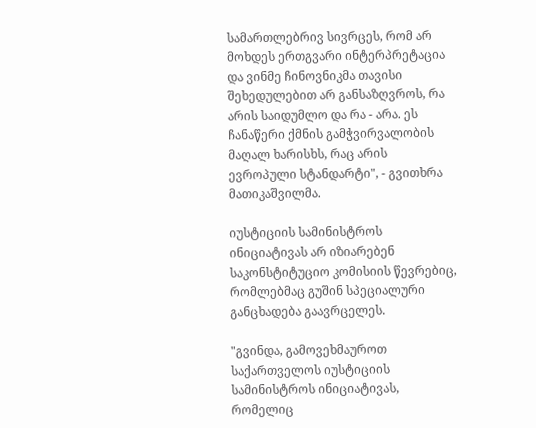სამართლებრივ სივრცეს, რომ არ მოხდეს ერთგვარი ინტერპრეტაცია და ვინმე ჩინოვნიკმა თავისი შეხედულებით არ განსაზღვროს, რა არის საიდუმლო და რა - არა. ეს ჩანაწერი ქმნის გამჭვირვალობის მაღალ ხარისხს, რაც არის ევროპული სტანდარტი", - გვითხრა მათიკაშვილმა.

იუსტიციის სამინისტროს ინიციატივას არ იზიარებენ საკონსტიტუციო კომისიის წევრებიც, რომლებმაც გუშინ სპეციალური განცხადება გაავრცელეს.

"გვინდა, გამოვეხმაუროთ საქართველოს იუსტიციის სამინისტროს ინიციატივას, რომელიც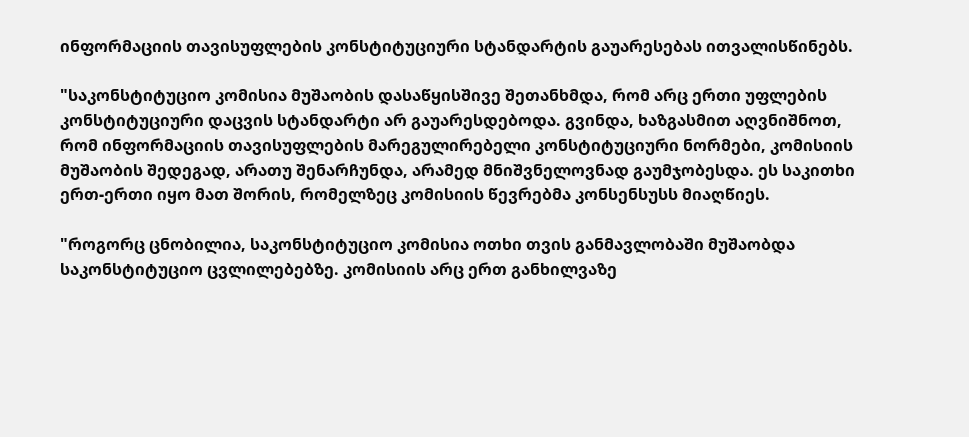ინფორმაციის თავისუფლების კონსტიტუციური სტანდარტის გაუარესებას ითვალისწინებს.

"საკონსტიტუციო კომისია მუშაობის დასაწყისშივე შეთანხმდა, რომ არც ერთი უფლების კონსტიტუციური დაცვის სტანდარტი არ გაუარესდებოდა. გვინდა, ხაზგასმით აღვნიშნოთ, რომ ინფორმაციის თავისუფლების მარეგულირებელი კონსტიტუციური ნორმები, კომისიის მუშაობის შედეგად, არათუ შენარჩუნდა, არამედ მნიშვნელოვნად გაუმჯობესდა. ეს საკითხი ერთ-ერთი იყო მათ შორის, რომელზეც კომისიის წევრებმა კონსენსუსს მიაღწიეს.

"როგორც ცნობილია, საკონსტიტუციო კომისია ოთხი თვის განმავლობაში მუშაობდა საკონსტიტუციო ცვლილებებზე. კომისიის არც ერთ განხილვაზე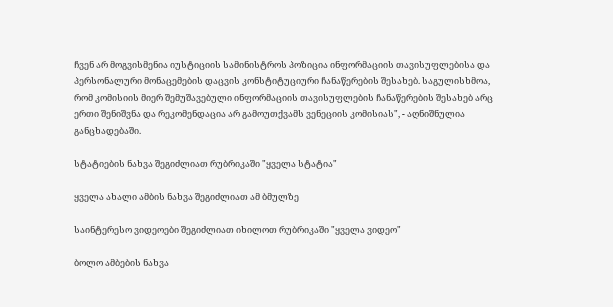ჩვენ არ მოგვისმენია იუსტიციის სამინისტროს პოზიცია ინფორმაციის თავისუფლებისა და პერსონალური მონაცემების დაცვის კონსტიტუციური ჩანაწერების შესახებ. საგულისხმოა, რომ კომისიის მიერ შემუშავებული ინფორმაციის თავისუფლების ჩანაწერების შესახებ არც ერთი შენიშვნა და რეკომენდაცია არ გამოუთქვამს ვენეციის კომისიას", - აღნიშნულია განცხადებაში.

სტატიების ნახვა შეგიძლიათ რუბრიკაში "ყველა სტატია"

ყველა ახალი ამბის ნახვა შეგიძლიათ ამ ბმულზე

საინტერესო ვიდეოები შეგიძლიათ იხილოთ რუბრიკაში "ყველა ვიდეო"

ბოლო ამბების ნახვა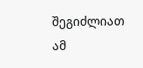შეგიძლიათ ამ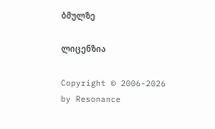ბმულზე

ლიცენზია

Copyright © 2006-2026 by Resonance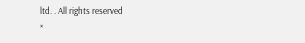ltd. . All rights reserved
×